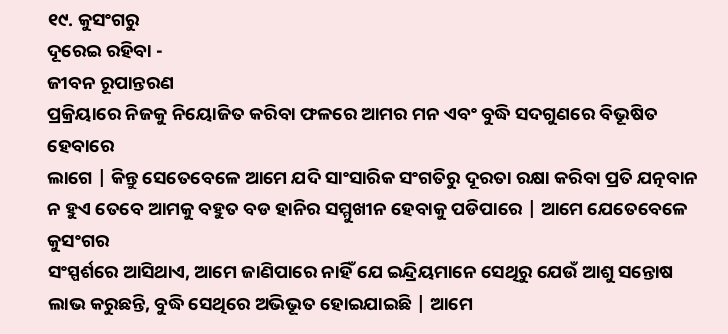୧୯. କୁସଂଗରୁ
ଦୂରେଇ ରହିବା -
ଜୀବନ ରୂପାନ୍ତରଣ
ପ୍ରକ୍ରିୟାରେ ନିଜକୁ ନିୟୋଜିତ କରିବା ଫଳରେ ଆମର ମନ ଏବଂ ବୁଦ୍ଧି ସଦଗୁଣରେ ବିଭୂଷିତ ହେବାରେ
ଲାଗେ | କିନ୍ତୁ ସେତେବେଳେ ଆମେ ଯଦି ସାଂସାରିକ ସଂଗତିରୁ ଦୂରତା ରକ୍ଷା କରିବା ପ୍ରତି ଯତ୍ନବାନ
ନ ହୁଏ ତେବେ ଆମକୁ ବହୁତ ବଡ ହାନିର ସମ୍ମୁଖୀନ ହେବାକୁ ପଡିପାରେ | ଆମେ ଯେତେବେଳେ କୁସଂଗର
ସଂସ୍ପର୍ଶରେ ଆସିଥାଏ, ଆମେ ଜାଣିପାରେ ନାହିଁ ଯେ ଇନ୍ଦ୍ରିୟମାନେ ସେଥିରୁ ଯେଉଁ ଆଶୁ ସନ୍ତୋଷ
ଲାଭ କରୁଛନ୍ତି, ବୁଦ୍ଧି ସେଥିରେ ଅଭିଭୂତ ହୋଇଯାଇଛି | ଆମେ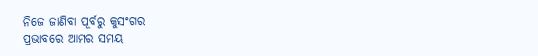ନିଜେ ଜାଣିବା ପୂର୍ବରୁ କୁସଂଗର
ପ୍ରଭାବରେ ଆମର ସମୟ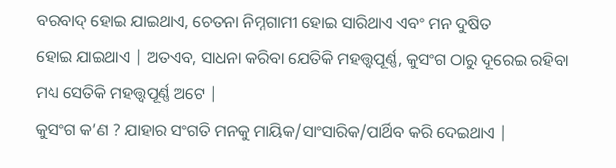ବରବାଦ୍ ହୋଇ ଯାଇଥାଏ, ଚେତନା ନିମ୍ନଗାମୀ ହୋଇ ସାରିଥାଏ ଏବଂ ମନ ଦୁଷିତ
ହୋଇ ଯାଇଥାଏ | ଅତଏବ, ସାଧନା କରିବା ଯେତିକି ମହତ୍ତ୍ବପୂର୍ଣ୍ଣ, କୁସଂଗ ଠାରୁ ଦୂରେଇ ରହିବା
ମଧ୍ୟ ସେତିକି ମହତ୍ତ୍ବପୂର୍ଣ୍ଣ ଅଟେ |
କୁସଂଗ କ’ଣ ? ଯାହାର ସଂଗତି ମନକୁ ମାୟିକ/ସାଂସାରିକ/ପାର୍ଥିବ କରି ଦେଇଥାଏ |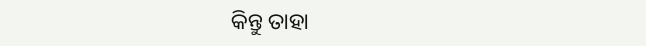କିନ୍ତୁ ତାହା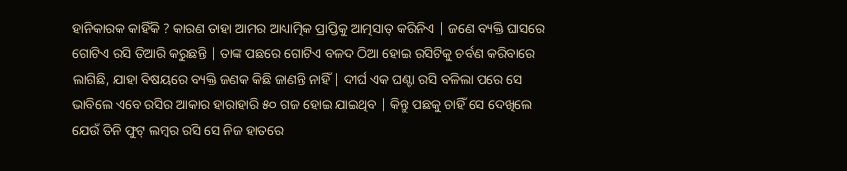ହାନିକାରକ କାହିଁକି ? କାରଣ ତାହା ଆମର ଆଧ୍ୟାତ୍ମିକ ପ୍ରାପ୍ତିକୁ ଆତ୍ମସାତ୍ କରିନିଏ | ଜଣେ ବ୍ୟକ୍ତି ଘାସରେ ଗୋଟିଏ ରସି ତିଆରି କରୁଛନ୍ତି | ତାଙ୍କ ପଛରେ ଗୋଟିଏ ବଳଦ ଠିଆ ହୋଇ ରସିଟିକୁ ଚର୍ବଣ କରିବାରେ ଲାଗିଛି, ଯାହା ବିଷୟରେ ବ୍ୟକ୍ତି ଜଣକ କିଛି ଜାଣନ୍ତି ନାହିଁ | ଦୀର୍ଘ ଏକ ଘଣ୍ଟା ରସି ବଳିଲା ପରେ ସେ ଭାବିଲେ ଏବେ ରସିର ଆକାର ହାରାହାରି ୫୦ ଗଜ ହୋଇ ଯାଇଥିବ | କିନ୍ତୁ ପଛକୁ ଚାହିଁ ସେ ଦେଖିଲେ ଯେଉଁ ତିନି ଫୁଟ୍ ଲମ୍ବର ରସି ସେ ନିଜ ହାତରେ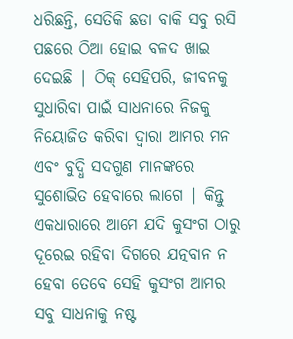ଧରିଛନ୍ତି, ସେତିକି ଛଡା ବାକି ସବୁ ରସି ପଛରେ ଠିଆ ହୋଇ ବଳଦ ଖାଇ ଦେଇଛି | ଠିକ୍ ସେହିପରି, ଜୀବନକୁ ସୁଧାରିବା ପାଇଁ ସାଧନାରେ ନିଜକୁ ନିୟୋଜିତ କରିବା ଦ୍ବାରା ଆମର ମନ ଏବଂ ବୁଦ୍ଧି ସଦଗୁଣ ମାନଙ୍କରେ ସୁଶୋଭିତ ହେବାରେ ଲାଗେ | କିନ୍ତୁ ଏକଧାରାରେ ଆମେ ଯଦି କୁସଂଗ ଠାରୁ ଦୂରେଇ ରହିବା ଦିଗରେ ଯତ୍ନବାନ ନ ହେବା ତେବେ ସେହି କୁସଂଗ ଆମର ସବୁ ସାଧନାକୁ ନଷ୍ଟ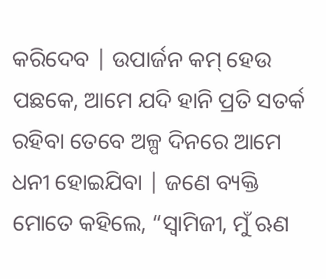କରିଦେବ | ଉପାର୍ଜନ କମ୍ ହେଉ ପଛକେ, ଆମେ ଯଦି ହାନି ପ୍ରତି ସତର୍କ ରହିବା ତେବେ ଅଳ୍ପ ଦିନରେ ଆମେ ଧନୀ ହୋଇଯିବା | ଜଣେ ବ୍ୟକ୍ତି ମୋତେ କହିଲେ, “ସ୍ବାମିଜୀ, ମୁଁ ଋଣ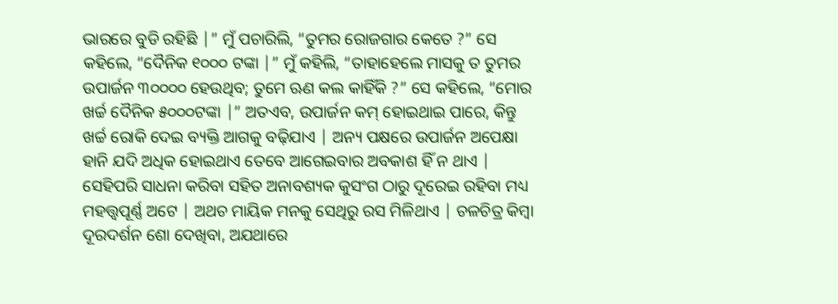ଭାରରେ ବୁଡି ରହିଛି |” ମୁଁ ପଚାରିଲି, “ତୁମର ରୋଜଗାର କେତେ ?” ସେ କହିଲେ, “ଦୈନିକ ୧୦୦୦ ଟଙ୍କା |” ମୁଁ କହିଲି, “ତାହାହେଲେ ମାସକୁ ତ ତୁମର ଉପାର୍ଜନ ୩୦୦୦୦ ହେଉଥିବ; ତୁମେ ଋଣ କଲ କାହିଁକି ?” ସେ କହିଲେ, “ମୋର ଖର୍ଚ୍ଚ ଦୈନିକ ୫୦୦୦ଟଙ୍କା |” ଅତଏବ, ଉପାର୍ଜନ କମ୍ ହୋଇଥାଇ ପାରେ, କିନ୍ତୁ ଖର୍ଚ୍ଚ ରୋକି ଦେଇ ବ୍ୟକ୍ତି ଆଗକୁ ବଢ଼ିଯାଏ | ଅନ୍ୟ ପକ୍ଷରେ ଉପାର୍ଜନ ଅପେକ୍ଷା ହାନି ଯଦି ଅଧିକ ହୋଇଥାଏ ତେବେ ଆଗେଇବାର ଅବକାଶ ହିଁ ନ ଥାଏ | ସେହିପରି ସାଧନା କରିବା ସହିତ ଅନାବଶ୍ୟକ କୁସଂଗ ଠାରୁ ଦୂରେଇ ରହିବା ମଧ୍ୟ ମହତ୍ତ୍ବପୂର୍ଣ୍ଣ ଅଟେ | ଅଥଚ ମାୟିକ ମନକୁ ସେଥିରୁ ରସ ମିଳିଥାଏ | ଚଳଚିତ୍ର କିମ୍ବା ଦୂରଦର୍ଶନ ଶୋ ଦେଖିବା, ଅଯଥାରେ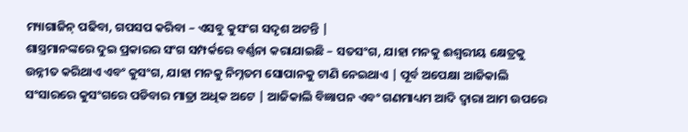ମ୍ୟାଗାଜିନ୍ ପଢିବା, ଗପସପ କରିବା – ଏସବୁ କୁସଂଗ ସଦୃଶ ଅଟନ୍ତି |
ଶାସ୍ତ୍ରମାନଙ୍କରେ ଦୁଇ ପ୍ରକାରର ସଂଗ ସମ୍ପର୍କରେ ବର୍ଣ୍ଣନା କରାଯାଇଛି – ସତସଂଗ, ଯାହା ମନକୁ ଈଶ୍ବରୀୟ କ୍ଷେତ୍ରକୁ ଉନ୍ନୀତ କରିଥାଏ ଏବଂ କୁସଂଗ, ଯାହା ମନକୁ ନିମ୍ନତମ ସୋପାନକୁ ଟାଣି ନେଇଥାଏ | ପୂର୍ବ ଅପେକ୍ଷା ଆଜିକାଲି ସଂସାରରେ କୁସଂଗରେ ପଡିବାର ମାତ୍ରା ଅଧିକ ଅଟେ | ଆଜିକାଲି ବିଜ୍ଞାପନ ଏବଂ ଗଣମାଧ୍ୟମ ଆଦି ଦ୍ବାରା ଆମ ଉପରେ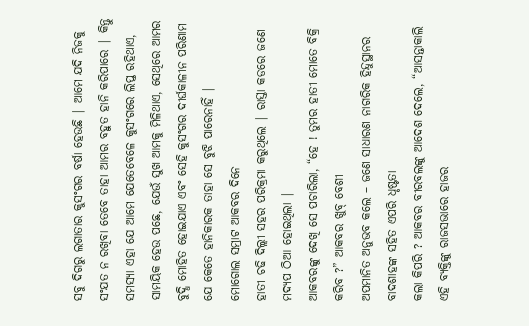ସବୁ ଦିଗରୁ ଲଗାତାର କୁସଂଗର ବର୍ଷା ହେଉଛି | ଆମେ ଯଦି ନିଜକୁ ସଂଯତ ନ ରଖିବା ତେବେ ତାହା ଆମର ବହୁତ ହାନି କରିପାରେ | କିନ୍ତୁ ସମସ୍ୟା ଏହା ଯେ ଆମେ ଯେତେବେଳେ କୁସଂଗରେ ଲିପ୍ତ ରହିଥାଏ, ସାମୟିକ ହେଉ ପଛେ, ଯେଉଁ ସୁଖ ଆମକୁ ମିଳିଥାଏ, ସେଥିରେ ଆମର ବୁଦ୍ଧି ମୋହିତ ହୋଇଯାଏ ଏବଂ ସେହି କୁସଂଗର ଦୀର୍ଘକାଳୀନ ପରିଣାମ ଯେ କେତେ ହାନିକାରକ ତାହା ସେ ବୁଝି ପାରେନାହିଁ |
ମୋଗୋଲ ସମ୍ରାଟ ଆକବର ଦିନେ
ହାତୀ ଚଢି ଦିଲ୍ଲୀ ସହର ପରିକ୍ରମା କରୁଥିଲେ | ରାସ୍ତା କଡରେ ଜଣେ ମଦ୍ୟପ ଠିଆ ହୋଇଥିଲା |
ଆକବରଙ୍କୁ ଦେଖି ସେ ପଚାରିଲା, “ହେ ! ତୁମର ହାତୀ ମୋତେ ବିକ୍ରି କରିବ ?” ଆକବର ଖୁବ୍ ବେଶୀ
ଅପମାନିତ ଅନୁଭବ କଲେ – ଜଣେ ସାଧାରଣ ନାଗରିକ ହିନ୍ଦୁସ୍ଥାନର ବାଦଶାହଙ୍କ ସହିତ ଏପରି ଧୃଷ୍ଟତା
କଲା କିପରି ? ଆକବର ବୀରବଲଙ୍କୁ ଆଦେଶ ଦେଲେ, “ଆସନ୍ତାକାଲି ଏହି ବ୍ୟକ୍ତିଙ୍କୁ ରାଜସଭାରେ ହାଜର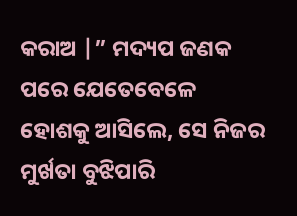କରାଅ |” ମଦ୍ୟପ ଜଣକ ପରେ ଯେତେବେଳେ ହୋଶକୁ ଆସିଲେ, ସେ ନିଜର ମୁର୍ଖତା ବୁଝିପାରି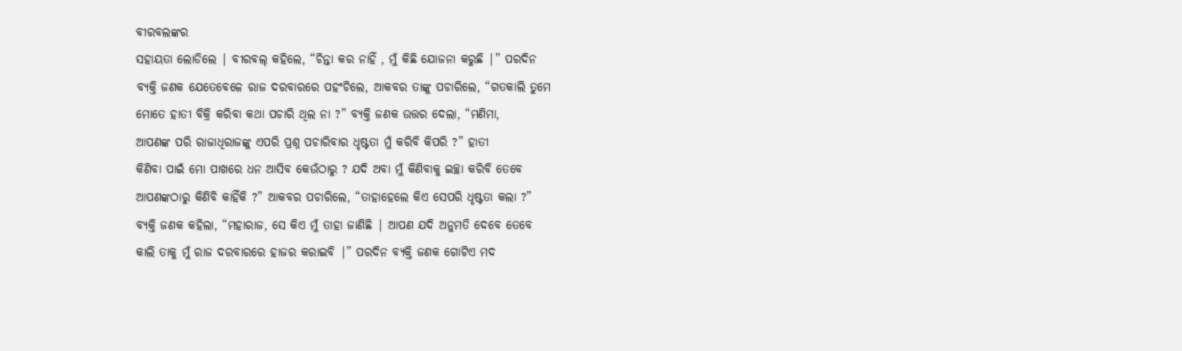ବୀରବଲଙ୍କର
ସହାୟତା ଲୋଡିଲେ | ବୀରବଲ୍ କହିଲେ, “ଚିନ୍ତା କର ନାହିଁ , ମୁଁ କିଛି ଯୋଜନା କରୁଛି |” ପରଦିନ
ବ୍ୟକ୍ତି ଜଣକ ଯେତେବେଳେ ରାଜ ଦରବାରରେ ପହଂଚିଲେ, ଆକବର ତାଙ୍କୁ ପଚାରିଲେ, “ଗତକାଲି ତୁମେ
ମୋତେ ହାତୀ ବିକ୍ରି କରିବା କଥା ପଚାରି ଥିଲ ନା ?” ବ୍ୟକ୍ତି ଜଣକ ଉତ୍ତର ଦେଲା, “ମଣିମା,
ଆପଣଙ୍କ ପରି ରାଜାଧିରାଜଙ୍କୁ ଏପରି ପ୍ରଶ୍ନ ପଚାରିବାର ଧୃଷ୍ଟତା ମୁଁ କରିବି କିପରି ?” ହାତୀ
କିଣିବା ପାଇଁ ମୋ ପାଖରେ ଧନ ଆସିବ କେଉଁଠାରୁ ? ଯଦି ଅବା ମୁଁ କିଣିବାକୁ ଇଚ୍ଛା କରିବି ତେବେ
ଆପଣଙ୍କଠାରୁ କିଣିବି କାହିଁକି ?” ଆକବର ପଚାରିଲେ, “ତାହାହେଲେ କିଏ ସେପରି ଧୃଷ୍ଟତା କଲା ?”
ବ୍ୟକ୍ତି ଜଣକ କହିଲା, “ମହାରାଜ, ସେ କିଏ ମୁଁ ତାହା ଜାଣିଛି | ଆପଣ ଯଦି ଅନୁମତି ଦେବେ ତେବେ
କାଲି ତାକୁ ମୁଁ ରାଜ ଦରବାରରେ ହାଜର କରାଇବି |” ପରଦିନ ବ୍ୟକ୍ତି ଜଣକ ଗୋଟିଏ ମଦ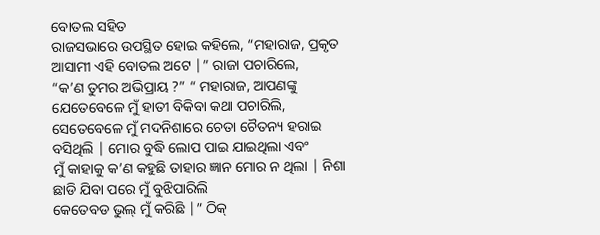ବୋତଲ ସହିତ
ରାଜସଭାରେ ଉପସ୍ଥିତ ହୋଇ କହିଲେ, “ମହାରାଜ, ପ୍ରକୃତ ଆସାମୀ ଏହି ବୋତଲ ଅଟେ |” ରାଜା ପଚାରିଲେ,
“କ’ଣ ତୁମର ଅଭିପ୍ରାୟ ?” “ ମହାରାଜ, ଆପଣଙ୍କୁ ଯେତେବେଳେ ମୁଁ ହାତୀ ବିକିବା କଥା ପଚାରିଲି,
ସେତେବେଳେ ମୁଁ ମଦନିଶାରେ ଚେତା ଚୈତନ୍ୟ ହରାଇ ବସିଥିଲି | ମୋର ବୁଦ୍ଧି ଲୋପ ପାଇ ଯାଇଥିଲା ଏବଂ
ମୁଁ କାହାକୁ କ’ଣ କହୁଛି ତାହାର ଜ୍ଞାନ ମୋର ନ ଥିଲା | ନିଶା ଛାଡି ଯିବା ପରେ ମୁଁ ବୁଝିପାରିଲି
କେତେବଡ ଭୁଲ୍ ମୁଁ କରିଛି |” ଠିକ୍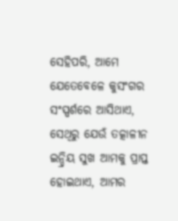ସେହିପରି, ଆମେ ଯେତେବେଳେ କୁସଂଗର ସଂସ୍ପର୍ଶରେ ଆସିଥାଏ,
ସେଥିରୁ ଯେଉଁ ତତ୍କାଳୀନ ଇନ୍ଦ୍ରିୟ ସୁଖ ଆମକୁ ପ୍ରାପ୍ତ ହୋଇଥାଏ, ଆମର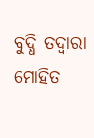ବୁଦ୍ଧି ତଦ୍ବାରା ମୋହିତ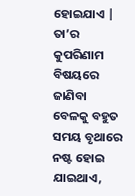ହୋଇଯାଏ | ତା’ର କୁପରିଣାମ ବିଷୟରେ ଜାଣିବା ବେଳକୁ ବହୁତ ସମୟ ବୃଥାରେ ନଷ୍ଟ ହୋଇ ଯାଇଥାଏ,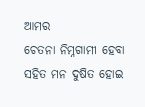ଆମର
ଚେତନା ନିମ୍ନଗାମୀ ହେବା ସହିତ ମନ ଦୁଷିତ ହୋଇ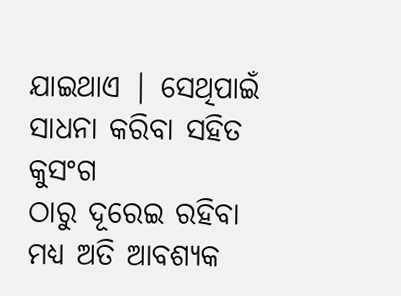ଯାଇଥାଏ | ସେଥିପାଇଁ ସାଧନା କରିବା ସହିତ କୁସଂଗ
ଠାରୁ ଦୂରେଇ ରହିବା ମଧ୍ୟ ଅତି ଆବଶ୍ୟକ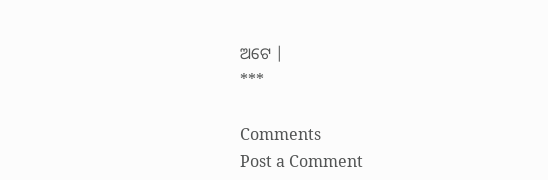ଅଟେ |
***

Comments
Post a Comment